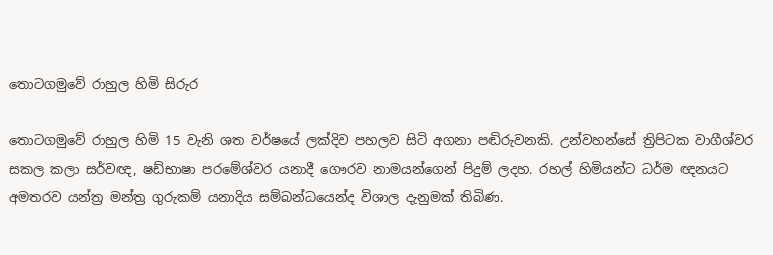තොටගමුවේ රාහුල හිමි සිරුර

තොටගමුවේ රාහුල හිමි 15 වැනි ශත වර්ෂයේ ලක්‌දිව පහලව සිටි අගනා පඬිරුවනකි. උන්වහන්සේ ත්‍රිපිටක වාගීශ්වර සකල කලා සර්වඥ, ෂඩ්භාෂා පරමේශ්වර යනාදී ගෞරව නාමයන්ගෙන් පිදුම් ලදහ. රහල් හිමියන්ට ධර්ම ඥනයට අමතරව යන්ත්‍ර මන්ත්‍ර ගුරුකම් යනාදිය සම්බන්ධයෙන්ද විශාල දැනුමක්‌ තිබිණ.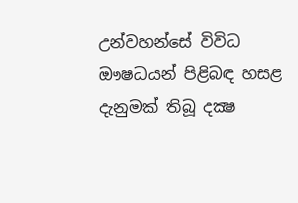උන්වහන්සේ විවිධ ඖෂධයන් පිළිබඳ හසළ දැනුමක්‌ තිබූ දක්‍ෂ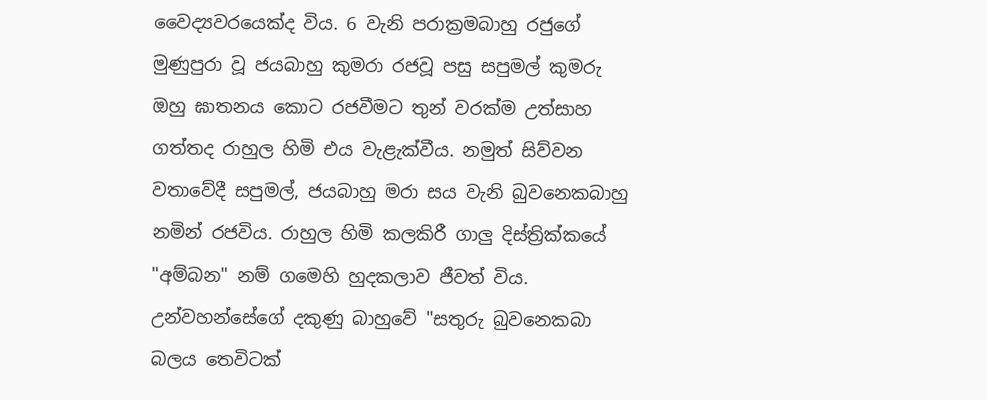වෛද්‍යවරයෙක්‌ද විය. 6 වැනි පරාක්‍රමබාහු රජුගේ මුණුපුරා වූ ජයබාහු කුමරා රජවූ පසු සපුමල් කුමරු ඔහු ඝාතනය කොට රජවීමට තුන් වරක්‌ම උත්සාහ ගත්තද රාහුල හිමි එය වැළැක්‌වීය. නමුත් සිව්වන වතාවේදී සපුමල්, ජයබාහු මරා සය වැනි බුවනෙකබාහු නමින් රජවිය. රාහුල හිමි කලකිරී ගාලු දිස්‌ත්‍රික්‌කයේ "අම්බන" නම් ගමෙහි හුදකලාව ජීවත් විය. උන්වහන්සේගේ දකුණු බාහුවේ "සතුරු බුවනෙකබා බලය තෙවිටක්‌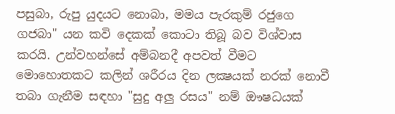පසුබා, රුපු යුදයට නොබා, මමය පැරකුම් රජුගෙ ගජබා" යන කවි දෙකක්‌ කොටා තිබූ බව විශ්වාස කරයි. උන්වහන්සේ අම්බනදී අපවත් වීමට මොහොතකට කලින් ශරීරය දින ලක්‍ෂයක්‌ නරක්‌ නොවී තබා ගැනීම සඳහා "සුදු අලු රසය" නම් ඖෂධයක්‌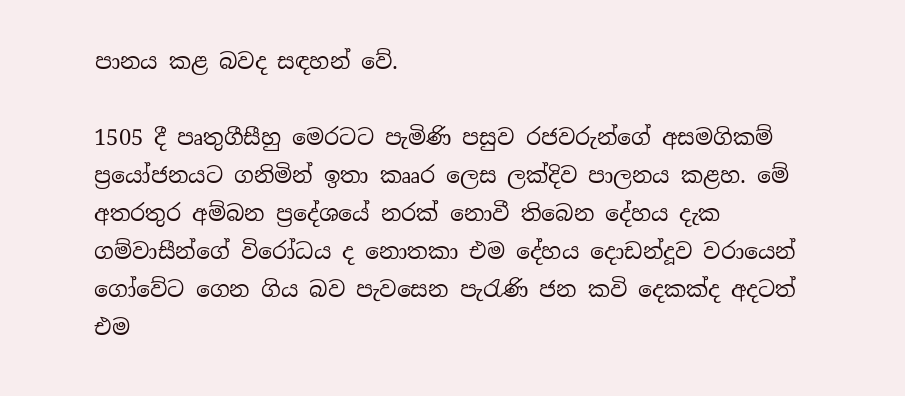පානය කළ බවද සඳහන් වේ.

1505 දී පෘතුගීසීහු මෙරටට පැමිණි පසුව රජවරුන්ගේ අසමගිකම් ප්‍රයෝජනයට ගනිමින් ඉතා කෲර ලෙස ලක්‌දිව පාලනය කළහ. මේ අතරතුර අම්බන ප්‍රදේශයේ නරක්‌ නොවී තිබෙන දේහය දැක ගම්වාසීන්ගේ විරෝධය ද නොතකා එම දේහය දොඩන්දූව වරායෙන් ගෝවේට ගෙන ගිය බව පැවසෙන පැරැණි ජන කවි දෙකක්‌ද අදටත් එම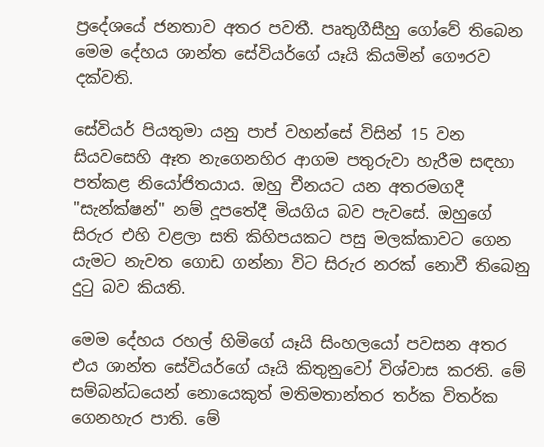ප්‍රදේශයේ ජනතාව අතර පවතී. පෘතුගීසීහු ගෝවේ තිබෙන මෙම දේහය ශාන්ත සේවියර්ගේ යෑයි කියමින් ගෞරව දක්‌වති.

සේවියර් පියතුමා යනු පාප් වහන්සේ විසින් 15 වන සියවසෙහි ඈත නැගෙනහිර ආගම පතුරුවා හැරීම සඳහා පත්කළ නියෝජිතයාය. ඔහු චීනයට යන අතරමගදී "සැන්ක්‌ෂන්" නම් දූපතේදී මියගිය බව පැවසේ. ඔහුගේ සිරුර එහි වළලා සති කිහිපයකට පසු මලක්‌කාවට ගෙන යැමට නැවත ගොඩ ගන්නා විට සිරුර නරක්‌ නොවී තිබෙනු දුටු බව කියති.

මෙම දේහය රහල් හිමිගේ යෑයි සිංහලයෝ පවසන අතර එය ශාන්ත සේවියර්ගේ යෑයි කිතුනුවෝ විශ්වාස කරති. මේ සම්බන්ධයෙන් නොයෙකුත් මතිමතාන්තර තර්ක විතර්ක ගෙනහැර පාති. මේ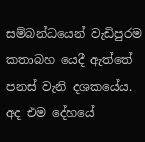සම්බන්ධයෙන් වැඩිපුරම කතාබහ යෙදී ඇත්තේ පනස්‌ වැනි දශකයේය. අද එම දේහයේ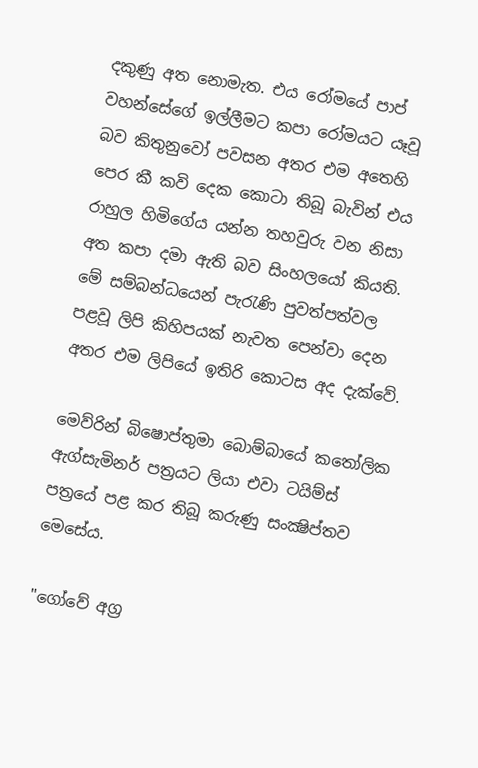දකුණු අත නොමැත. එය රෝමයේ පාප් වහන්සේගේ ඉල්ලීමට කපා රෝමයට යෑවූ බව කිතුනුවෝ පවසන අතර එම අතෙහි පෙර කී කවි දෙක කොටා තිබූ බැවින් එය රාහුල හිමිගේය යන්න තහවුරු වන නිසා අත කපා දමා ඇති බව සිංහලයෝ කියති. මේ සම්බන්ධයෙන් පැරැණි පුවත්පත්වල පළවූ ලිපි කිහිපයක්‌ නැවත පෙන්වා දෙන අතර එම ලිපියේ ඉතිරි කොටස අද දැක්‌වේ.

මෙව්රින් බිෂොප්තුමා බොම්බායේ කතෝලික ඇග්සැමිනර් පත්‍රයට ලියා එවා ටයිම්ස්‌ පත්‍රයේ පළ කර තිබූ කරුණු සංක්‍ෂිප්තව මෙසේය.

"ගෝවේ අග්‍ර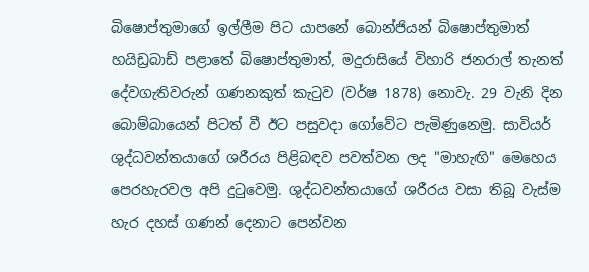බිෂොප්තුමාගේ ඉල්ලීම පිට යාපනේ බොන්ජියන් බිෂොප්තුමාත් හයිඩ්‍රබාඩ් පළාතේ බිෂොප්තුමාත්, මදුරාසියේ විහාරි ජනරාල් තැනත් දේවගැතිවරුන් ගණනකුත් කැටුව (වර්ෂ 1878) නොවැ. 29 වැනි දින බොම්බායෙන් පිටත් වී ඊට පසුවදා ගෝවේට පැමිණුනෙමු. සාවියර් ශුද්ධවන්තයාගේ ශරීරය පිළිබඳව පවත්වන ලද "මාහැඟි" මෙහෙය පෙරහැරවල අපි දුටුවෙමු. ශුද්ධවන්තයාගේ ශරීරය වසා තිබූ වැස්‌ම හැර දහස්‌ ගණන් දෙනාට පෙන්වන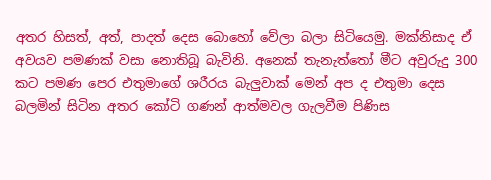අතර හිසත්, අත්, පාදත් දෙස බොහෝ වේලා බලා සිටියෙමු. මක්‌නිසාද ඒ අවයව පමණක්‌ වසා නොතිබූ බැවිනි. අනෙක්‌ තැනැත්තෝ මීට අවුරුදු 300 කට පමණ පෙර එතුමාගේ ශරීරය බැලුවාක්‌ මෙන් අප ද එතුමා දෙස බලමින් සිටින අතර කෝටි ගණන් ආත්මවල ගැලවීම පිණිස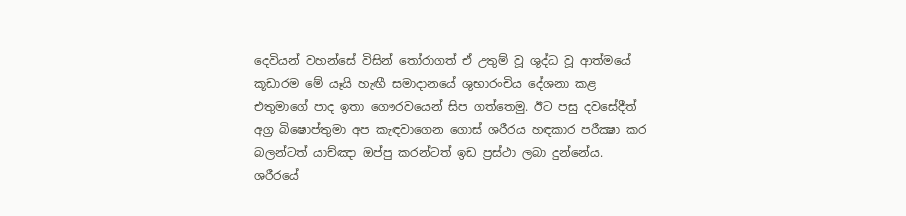දෙවියන් වහන්සේ විසින් තෝරාගත් ඒ උතුම් වූ ශුද්ධ වූ ආත්මයේ කූඩාරම මේ යෑයි හැඟී සමාදානයේ ශුභාරංචිය දේශනා කළ එතුමාගේ පාද ඉතා ගෞරවයෙන් සිප ගත්තෙමු. ඊට පසු දවසේදීත් අග්‍ර බිෂොප්තුමා අප කැඳවාගෙන ගොස්‌ ශරීරය හඳකාර පරීක්‍ෂා කර බලන්ටත් යාච්ඤා ඔප්පු කරන්ටත් ඉඩ ප්‍රස්‌ථා ලබා දුන්නේය. ශරීරයේ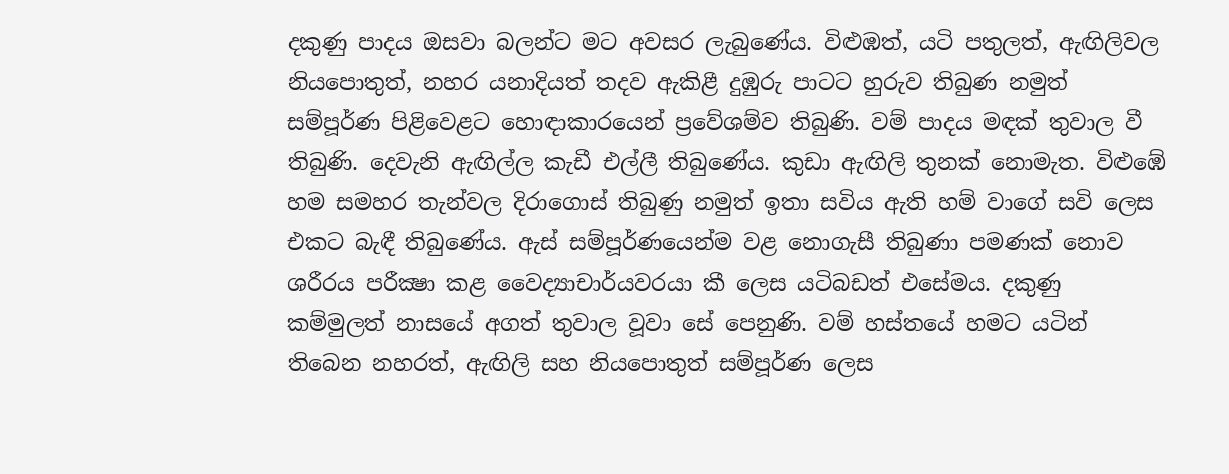දකුණු පාදය ඔසවා බලන්ට මට අවසර ලැබුණේය. විළුඹත්, යටි පතුලත්, ඇඟිලිවල නියපොතුත්, නහර යනාදියත් තදව ඇකිළී දුඹුරු පාටට හුරුව තිබුණ නමුත් සම්පූර්ණ පිළිවෙළට හොඳාකාරයෙන් ප්‍රවේශම්ව තිබුණි. වම් පාදය මඳක්‌ තුවාල වී තිබුණි. දෙවැනි ඇඟිල්ල කැඩී එල්ලී තිබුණේය. කුඩා ඇඟිලි තුනක්‌ නොමැත. විළුඹේ හම සමහර තැන්වල දිරාගොස්‌ තිබුණු නමුත් ඉතා සවිය ඇති හම් වාගේ සවි ලෙස එකට බැඳී තිබුණේය. ඇස්‌ සම්පූර්ණයෙන්ම වළ නොගැසී තිබුණා පමණක්‌ නොව ශරීරය පරීක්‍ෂා කළ වෛද්‍යාචාර්යවරයා කී ලෙස යටිබඩත් එසේමය. දකුණු කම්මුලත් නාසයේ අගත් තුවාල වූවා සේ පෙනුණි. වම් හස්‌තයේ හමට යටින් තිබෙන නහරත්, ඇඟිලි සහ නියපොතුත් සම්පූර්ණ ලෙස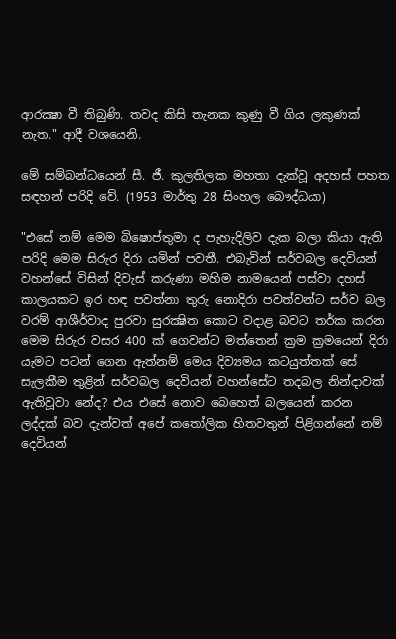ආරක්‍ෂා වී තිබුණි. තවද කිසි තැනක කුණු වී ගිය ලකුණක්‌ නැත." ආදී වශයෙනි.

මේ සම්බන්ධයෙන් සී. ජී. කුලතිලක මහතා දැක්‌වූ අදහස්‌ පහත සඳහන් පරිදි වේ. (1953 මාර්තු 28 සිංහල බෞද්ධයා)

"එසේ නම් මෙම බිෂොප්තුමා ද පැහැදිලිව දැක බලා කියා ඇති පරිදි මෙම සිරුර දිරා යමින් පවතී. එබැවින් සර්වබල දෙවියන් වහන්සේ විසින් දිවැස්‌ කරුණා මහිම නාමයෙන් පස්‌වා දහස්‌ කාලයකට ඉර හඳ පවත්නා තුරු නොදිරා පවත්වන්ට සර්ව බල වරම් ආශීර්වාද පුරවා සුරක්‍ෂිත කොට වදාළ බවට තර්ක කරන මෙම සිරුර වසර 400 ක්‌ ගෙවන්ට මත්තෙන් ක්‍රම ක්‍රමයෙන් දිරා යැමට පටන් ගෙන ඇත්නම් මෙය දිව්‍යමය කටයුත්තක්‌ සේ සැලකීම තුළින් සර්වබල දෙවියන් වහන්සේට තදබල නින්දාවක්‌ ඇතිවූවා නේද? එය එසේ නොව බෙහෙත් බලයෙන් කරන ලද්දක්‌ බව දැන්වත් අපේ කතෝලික හිතවතුන් පිළිගන්නේ නම් දෙවියන්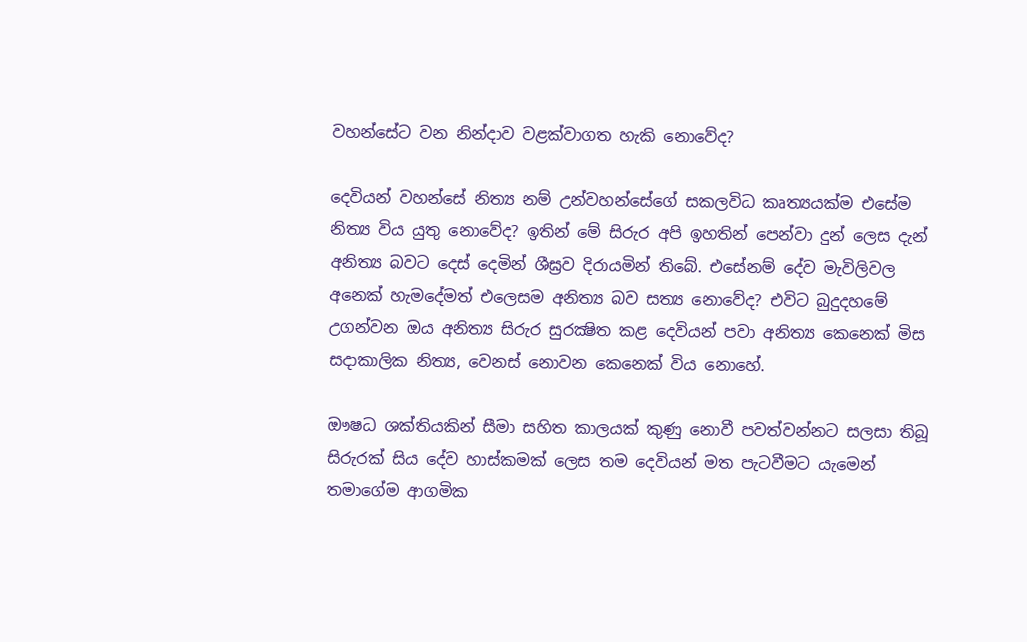වහන්සේට වන නින්දාව වළක්‌වාගත හැකි නොවේද?

දෙවියන් වහන්සේ නිත්‍ය නම් උන්වහන්සේගේ සකලවිධ කෘත්‍යයක්‌ම එසේම නිත්‍ය විය යුතු නොවේද? ඉතින් මේ සිරුර අපි ඉහතින් පෙන්වා දුන් ලෙස දැන් අනිත්‍ය බවට දෙස්‌ දෙමින් ශීඝ්‍රව දිරායමින් තිබේ. එසේනම් දේව මැවිලිවල අනෙක්‌ හැමදේමත් එලෙසම අනිත්‍ය බව සත්‍ය නොවේද? එවිට බුදුදහමේ උගන්වන ඔය අනිත්‍ය සිරුර සුරක්‍ෂිත කළ දෙවියන් පවා අනිත්‍ය කෙනෙක්‌ මිස සදාකාලික නිත්‍ය, වෙනස්‌ නොවන කෙනෙක්‌ විය නොහේ.

ඖෂධ ශක්‌තියකින් සීමා සහිත කාලයක්‌ කුණු නොවී පවත්වන්නට සලසා තිබූ සිරුරක්‌ සිය දේව හාස්‌කමක්‌ ලෙස තම දෙවියන් මත පැටවීමට යැමෙන් තමාගේම ආගමික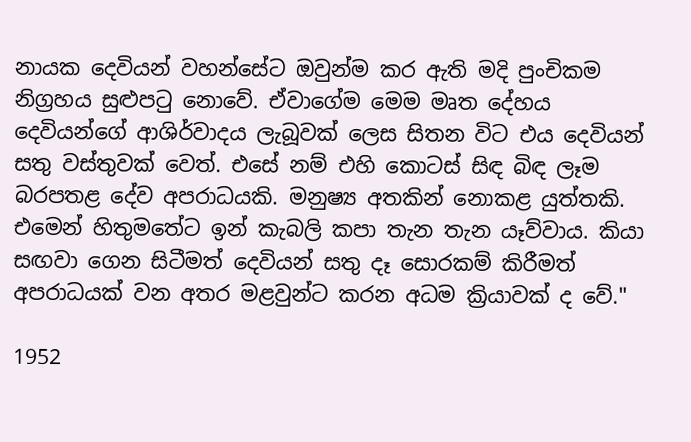නායක දෙවියන් වහන්සේට ඔවුන්ම කර ඇති මදි පුංචිකම නිග්‍රහය සුළුපටු නොවේ. ඒවාගේම මෙම මෘත දේහය දෙවියන්ගේ ආශිර්වාදය ලැබූවක්‌ ලෙස සිතන විට එය දෙවියන් සතු වස්‌තුවක්‌ වෙත්. එසේ නම් එහි කොටස්‌ සිඳ බිඳ ලෑම බරපතළ දේව අපරාධයකි. මනුෂ්‍ය අතකින් නොකළ යුත්තකි. එමෙන් හිතුමතේට ඉන් කැබලි කපා තැන තැන යෑව්වාය. කියා සඟවා ගෙන සිටීමත් දෙවියන් සතු දෑ සොරකම් කිරීමත් අපරාධයක්‌ වන අතර මළවුන්ට කරන අධම ක්‍රියාවක්‌ ද වේ."

1952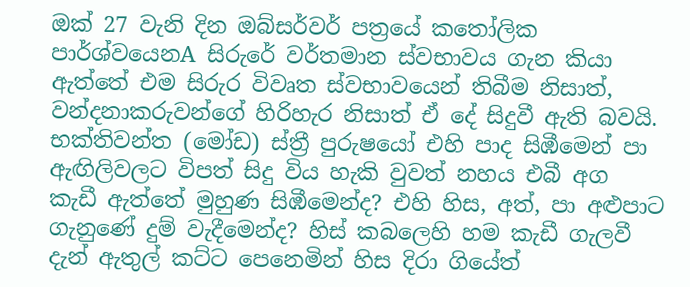ඔක්‌ 27 වැනි දින ඔබ්සර්වර් පත්‍රයේ කතෝලික පාර්ශ්වයෙනA සිරුරේ වර්තමාන ස්‌වභාවය ගැන කියා ඇත්තේ එම සිරුර විවෘත ස්‌වභාවයෙන් තිබීම නිසාත්, වන්දනාකරුවන්ගේ හිරිහැර නිසාත් ඒ දේ සිදුවී ඇති බවයි. භක්‌තිවන්ත (මෝඩ) ස්‌ත්‍රී පුරුෂයෝ එහි පාද සිඹීමෙන් පා ඇඟිලිවලට විපත් සිදු විය හැකි වුවත් නහය එබී අග කැඩී ඇත්තේ මුහුණ සිඹීමෙන්ද? එහි හිස, අත්, පා අළුපාට ගැනුණේ දුම් වැදීමෙන්ද? හිස්‌ කබලෙහි හම කැඩී ගැලවී දැන් ඇතුල් කට්‌ට පෙනෙමින් හිස දිරා ගියේත්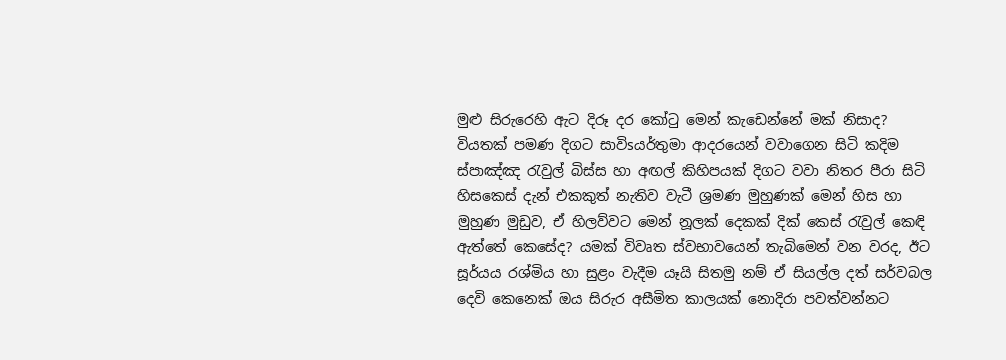මුළු සිරුරෙහි ඇට දිරූ දර කෝටු මෙන් කැඩෙන්නේ මක්‌ නිසාද? වියතක්‌ පමණ දිගට සාවිsයර්තුමා ආදරයෙන් වවාගෙන සිටි කදිම ස්‌පාඤ්ඤ රැවුල් බිස්‌ස හා අඟල් කිහිපයක්‌ දිගට වවා නිතර පීරා සිටි හිසකෙස්‌ දැන් එකකුත් නැතිව වැටී ශ්‍රමණ මුහුණක්‌ මෙන් හිස හා මුහුණ මුඩුව, ඒ හිලව්වට මෙන් නූලක්‌ දෙකක්‌ දික්‌ කෙස්‌ රැවුල් කෙඳි ඇත්තේ කෙසේද? යමක්‌ විවෘත ස්‌වභාවයෙන් තැබිමෙන් වන වරද, ඊට සූර්යය රශ්මිය හා සුළං වැදීම යෑයි සිතමු නම් ඒ සියල්ල දත් සර්වබල දෙවි කෙනෙක්‌ ඔය සිරුර අසීමිත කාලයක්‌ නොදිරා පවත්වන්නට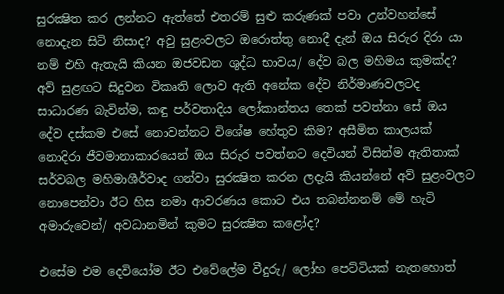සුරක්‍ෂිත කර ලන්නට ඇත්තේ එතරම් සුළු කරුණක්‌ පවා උන්වහන්සේ නොදැන සිටි නිසාද? අවු සුළංවලට ඔරොත්තු නොදී දැන් ඔය සිරුර දිරා යා නම් එහි ඇතැයි කියන ඔජවඩන ශුද්ධ භාවය/ දේව බල මහිමය කුමක්‌ද? අව් සුළඟට සිදුවන විකෘති ලොව ඇති අනේක දේව නිර්මාණවලටද සාධාරණ බැවින්ම, කඳු පර්වතාදිය ලෝකාන්තය තෙක්‌ පවත්නා සේ ඔය දේව දස්‌කම එසේ නොවන්නට විශේෂ හේතුව කිම? අසීමිත කාලයක්‌ නොදිරා ජීවමානාකාරයෙන් ඔය සිරුර පවත්නට දෙවියන් විසින්ම ඇතිතාක්‌ සර්වබල මහිමාශීර්වාද ගන්වා සුරක්‍ෂිත කරන ලදැයි කියන්නේ අව් සුළංවලට නොපෙන්වා ඊට හිස නමා ආවරණය කොට එය තබන්නනම් මේ හැටි අමාරුවෙන්/ අවධානමින් කුමට සුරක්‍ෂිත කළෝද?

එසේම එම දෙවියෝම ඊට එවේලේම වීදුරු/ ලෝහ පෙට්‌ටියක්‌ නැතහොත්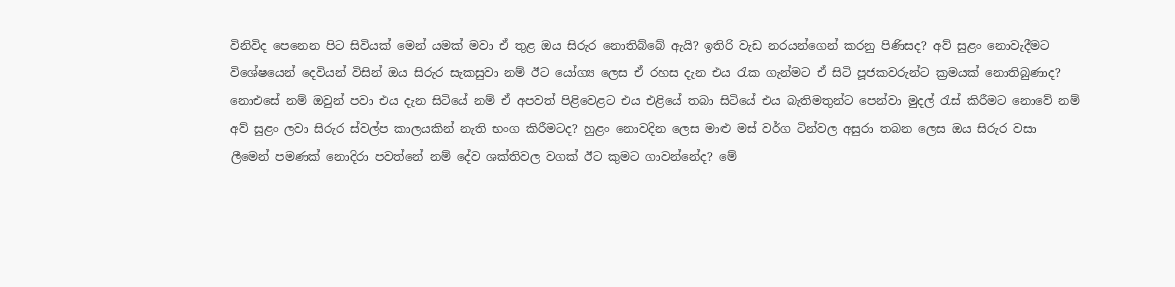විනිවිද පෙනෙන පිට සිවියක්‌ මෙන් යමක්‌ මවා ඒ තුළ ඔය සිරුර නොතිබ්බේ ඇයි? ඉතිරි වැඩ නරයන්ගෙන් කරනු පිණිසද? අව් සුළං නොවැදීමට විශේෂයෙන් දෙවියන් විසින් ඔය සිරුර සැකසුවා නම් ඊට යෝග්‍ය ලෙස ඒ රහස දැන එය රැක ගැන්මට ඒ සිටි පූජකවරුන්ට ක්‍රමයක්‌ නොතිබුණාද? නොඑසේ නම් ඔවුන් පවා එය දැන සිටියේ නම් ඒ අපවත් පිළිවෙළට එය එළියේ තබා සිටියේ එය බැතිමතුන්ට පෙන්වා මුදල් රැස්‌ කිරීමට නොවේ නම් අව් සුළං ලවා සිරුර ස්‌වල්ප කාලයකින් නැති භංග කිරීමටද? හුළං නොවදින ලෙස මාළු මස්‌ වර්ග ටින්වල අසුරා තබන ලෙස ඔය සිරුර වසා ලීමෙන් පමණක්‌ නොදිරා පවත්නේ නම් දේව ශක්‌තිවල වගක්‌ ඊට කුමට ගාවන්නේද? මේ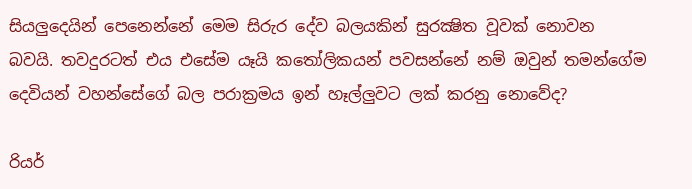සියලුදෙයින් පෙනෙන්නේ මෙම සිරුර දේව බලයකින් සුරක්‍ෂිත වූවක්‌ නොවන බවයි. තවදුරටත් එය එසේම යෑයි කතෝලිකයන් පවසන්නේ නම් ඔවුන් තමන්ගේම දෙවියන් වහන්සේගේ බල පරාක්‍රමය ඉන් හෑල්ලුවට ලක්‌ කරනු නොවේද?

රියර්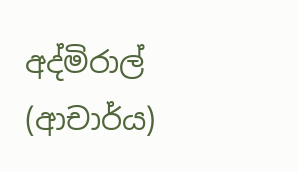අද්මිරාල් (ආචාර්ය)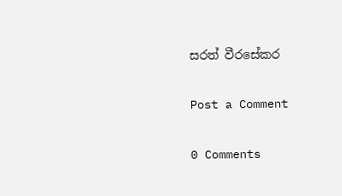සරත් වීරසේකර

Post a Comment

0 Comments